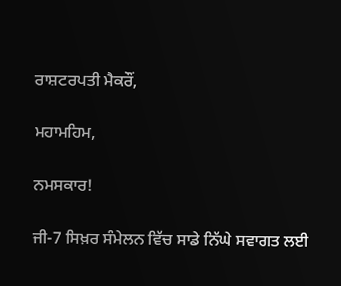ਰਾਸ਼ਟਰਪਤੀ ਮੈਕਰੌਂ,

ਮਹਾਮਹਿਮ,

ਨਮਸਕਾਰ!

ਜੀ-7 ਸਿਖ਼ਰ ਸੰਮੇਲਨ ਵਿੱਚ ਸਾਡੇ ਨਿੱਘੇ ਸਵਾਗਤ ਲਈ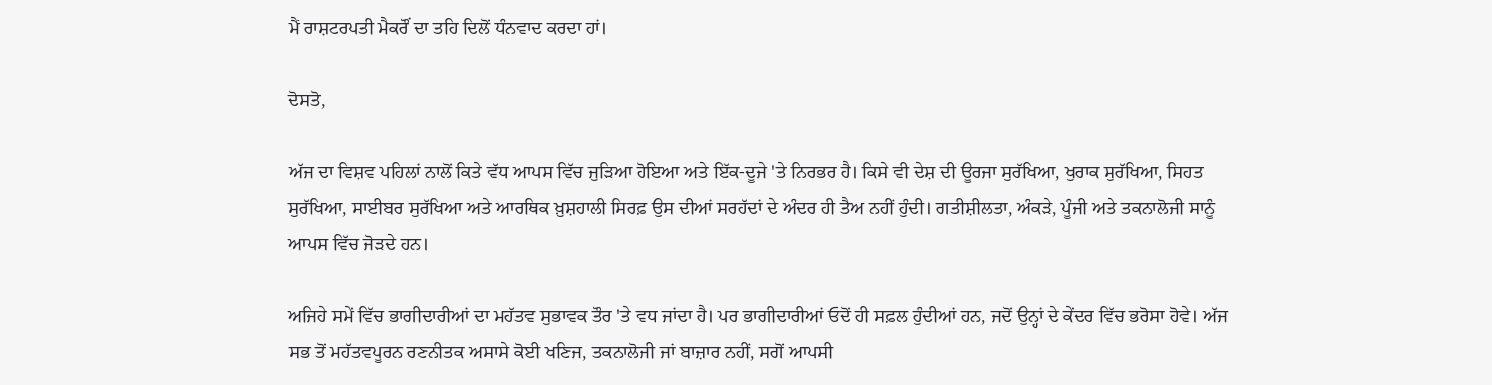ਮੈਂ ਰਾਸ਼ਟਰਪਤੀ ਮੈਕਰੌਂ ਦਾ ਤਹਿ ਦਿਲੋਂ ਧੰਨਵਾਦ ਕਰਦਾ ਹਾਂ।

ਦੋਸਤੋ,

ਅੱਜ ਦਾ ਵਿਸ਼ਵ ਪਹਿਲਾਂ ਨਾਲੋਂ ਕਿਤੇ ਵੱਧ ਆਪਸ ਵਿੱਚ ਜੁੜਿਆ ਹੋਇਆ ਅਤੇ ਇੱਕ-ਦੂਜੇ 'ਤੇ ਨਿਰਭਰ ਹੈ। ਕਿਸੇ ਵੀ ਦੇਸ਼ ਦੀ ਊਰਜਾ ਸੁਰੱਖਿਆ, ਖੁਰਾਕ ਸੁਰੱਖਿਆ, ਸਿਹਤ ਸੁਰੱਖਿਆ, ਸਾਈਬਰ ਸੁਰੱਖਿਆ ਅਤੇ ਆਰਥਿਕ ਖ਼ੁਸ਼ਹਾਲੀ ਸਿਰਫ਼ ਉਸ ਦੀਆਂ ਸਰਹੱਦਾਂ ਦੇ ਅੰਦਰ ਹੀ ਤੈਅ ਨਹੀਂ ਹੁੰਦੀ। ਗਤੀਸ਼ੀਲਤਾ, ਅੰਕੜੇ, ਪੂੰਜੀ ਅਤੇ ਤਕਨਾਲੋਜੀ ਸਾਨੂੰ ਆਪਸ ਵਿੱਚ ਜੋੜਦੇ ਹਨ।

ਅਜਿਹੇ ਸਮੇਂ ਵਿੱਚ ਭਾਗੀਦਾਰੀਆਂ ਦਾ ਮਹੱਤਵ ਸੁਭਾਵਕ ਤੌਰ 'ਤੇ ਵਧ ਜਾਂਦਾ ਹੈ। ਪਰ ਭਾਗੀਦਾਰੀਆਂ ਓਦੋਂ ਹੀ ਸਫ਼ਲ ਹੁੰਦੀਆਂ ਹਨ, ਜਦੋਂ ਉਨ੍ਹਾਂ ਦੇ ਕੇਂਦਰ ਵਿੱਚ ਭਰੋਸਾ ਹੋਵੇ। ਅੱਜ ਸਭ ਤੋਂ ਮਹੱਤਵਪੂਰਨ ਰਣਨੀਤਕ ਅਸਾਸੇ ਕੋਈ ਖਣਿਜ, ਤਕਨਾਲੋਜੀ ਜਾਂ ਬਾਜ਼ਾਰ ਨਹੀਂ, ਸਗੋਂ ਆਪਸੀ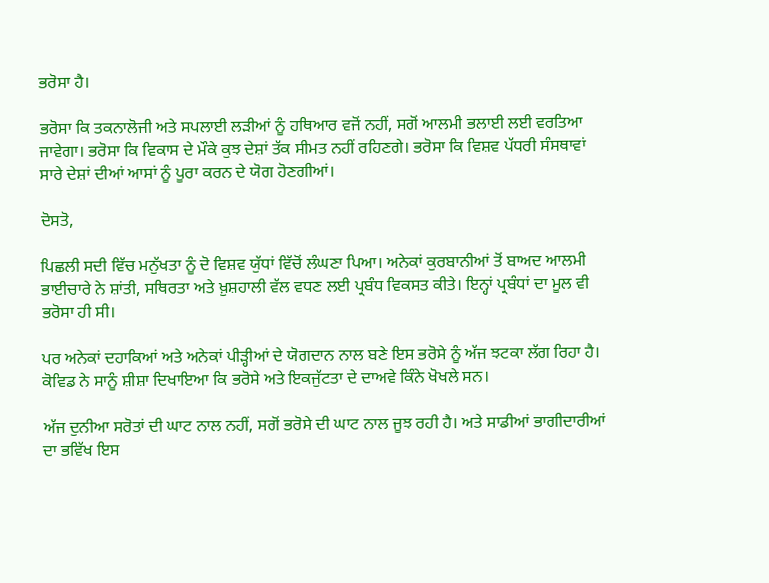ਭਰੋਸਾ ਹੈ।

ਭਰੋਸਾ ਕਿ ਤਕਨਾਲੋਜੀ ਅਤੇ ਸਪਲਾਈ ਲੜੀਆਂ ਨੂੰ ਹਥਿਆਰ ਵਜੋਂ ਨਹੀਂ, ਸਗੋਂ ਆਲਮੀ ਭਲਾਈ ਲਈ ਵਰਤਿਆ ਜਾਵੇਗਾ। ਭਰੋਸਾ ਕਿ ਵਿਕਾਸ ਦੇ ਮੌਕੇ ਕੁਝ ਦੇਸ਼ਾਂ ਤੱਕ ਸੀਮਤ ਨਹੀਂ ਰਹਿਣਗੇ। ਭਰੋਸਾ ਕਿ ਵਿਸ਼ਵ ਪੱਧਰੀ ਸੰਸਥਾਵਾਂ ਸਾਰੇ ਦੇਸ਼ਾਂ ਦੀਆਂ ਆਸਾਂ ਨੂੰ ਪੂਰਾ ਕਰਨ ਦੇ ਯੋਗ ਹੋਣਗੀਆਂ।

ਦੋਸਤੋ,

ਪਿਛਲੀ ਸਦੀ ਵਿੱਚ ਮਨੁੱਖਤਾ ਨੂੰ ਦੋ ਵਿਸ਼ਵ ਯੁੱਧਾਂ ਵਿੱਚੋਂ ਲੰਘਣਾ ਪਿਆ। ਅਨੇਕਾਂ ਕੁਰਬਾਨੀਆਂ ਤੋਂ ਬਾਅਦ ਆਲਮੀ ਭਾਈਚਾਰੇ ਨੇ ਸ਼ਾਂਤੀ, ਸਥਿਰਤਾ ਅਤੇ ਖ਼ੁਸ਼ਹਾਲੀ ਵੱਲ ਵਧਣ ਲਈ ਪ੍ਰਬੰਧ ਵਿਕਸਤ ਕੀਤੇ। ਇਨ੍ਹਾਂ ਪ੍ਰਬੰਧਾਂ ਦਾ ਮੂਲ ਵੀ ਭਰੋਸਾ ਹੀ ਸੀ।

ਪਰ ਅਨੇਕਾਂ ਦਹਾਕਿਆਂ ਅਤੇ ਅਨੇਕਾਂ ਪੀੜ੍ਹੀਆਂ ਦੇ ਯੋਗਦਾਨ ਨਾਲ ਬਣੇ ਇਸ ਭਰੋਸੇ ਨੂੰ ਅੱਜ ਝਟਕਾ ਲੱਗ ਰਿਹਾ ਹੈ। ਕੋਵਿਡ ਨੇ ਸਾਨੂੰ ਸ਼ੀਸ਼ਾ ਦਿਖਾਇਆ ਕਿ ਭਰੋਸੇ ਅਤੇ ਇਕਜੁੱਟਤਾ ਦੇ ਦਾਅਵੇ ਕਿੰਨੇ ਖੋਖਲੇ ਸਨ।

ਅੱਜ ਦੁਨੀਆ ਸਰੋਤਾਂ ਦੀ ਘਾਟ ਨਾਲ ਨਹੀਂ, ਸਗੋਂ ਭਰੋਸੇ ਦੀ ਘਾਟ ਨਾਲ ਜੂਝ ਰਹੀ ਹੈ। ਅਤੇ ਸਾਡੀਆਂ ਭਾਗੀਦਾਰੀਆਂ ਦਾ ਭਵਿੱਖ ਇਸ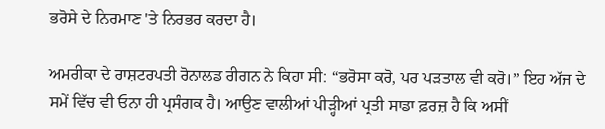ਭਰੋਸੇ ਦੇ ਨਿਰਮਾਣ 'ਤੇ ਨਿਰਭਰ ਕਰਦਾ ਹੈ।

ਅਮਰੀਕਾ ਦੇ ਰਾਸ਼ਟਰਪਤੀ ਰੋਨਾਲਡ ਰੀਗਨ ਨੇ ਕਿਹਾ ਸੀ: “ਭਰੋਸਾ ਕਰੋ, ਪਰ ਪੜਤਾਲ ਵੀ ਕਰੋ।” ਇਹ ਅੱਜ ਦੇ ਸਮੇਂ ਵਿੱਚ ਵੀ ਓਨਾ ਹੀ ਪ੍ਰਸੰਗਕ ਹੈ। ਆਉਣ ਵਾਲੀਆਂ ਪੀੜ੍ਹੀਆਂ ਪ੍ਰਤੀ ਸਾਡਾ ਫ਼ਰਜ਼ ਹੈ ਕਿ ਅਸੀਂ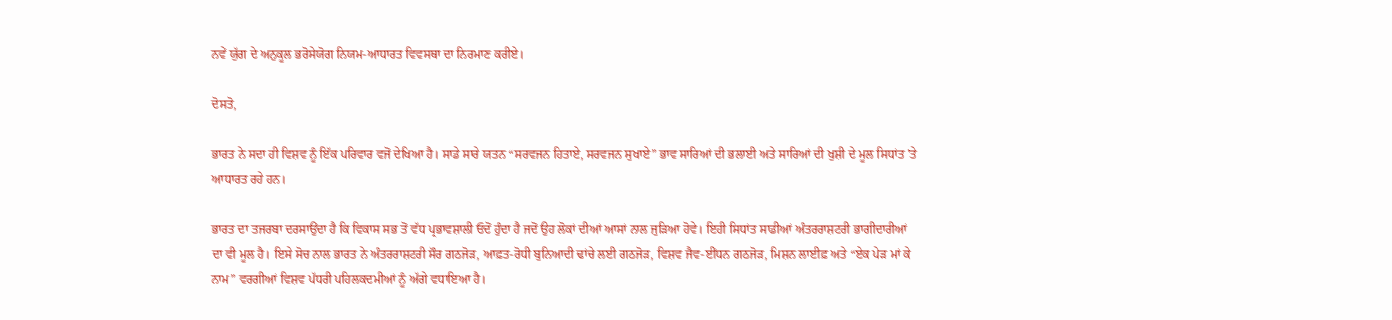ਨਵੇਂ ਯੁੱਗ ਦੇ ਅਨੁਕੂਲ ਭਰੋਸੇਯੋਗ ਨਿਯਮ-ਆਧਾਰਤ ਵਿਵਸਥਾ ਦਾ ਨਿਰਮਾਣ ਕਰੀਏ।

ਦੋਸਤੋ,

ਭਾਰਤ ਨੇ ਸਦਾ ਹੀ ਵਿਸ਼ਵ ਨੂੰ ਇੱਕ ਪਰਿਵਾਰ ਵਜੋਂ ਦੇਖਿਆ ਹੈ। ਸਾਡੇ ਸਾਰੇ ਯਤਨ “ਸਰਵਜਨ ਹਿਤਾਏ, ਸਰਵਜਨ ਸੁਖਾਏ” ਭਾਵ ਸਾਰਿਆਂ ਦੀ ਭਲਾਈ ਅਤੇ ਸਾਰਿਆਂ ਦੀ ਖੁਸ਼ੀ ਦੇ ਮੂਲ ਸਿਧਾਂਤ 'ਤੇ ਆਧਾਰਤ ਰਹੇ ਹਨ।

ਭਾਰਤ ਦਾ ਤਜਰਬਾ ਦਰਸਾਉਂਦਾ ਹੈ ਕਿ ਵਿਕਾਸ ਸਭ ਤੋਂ ਵੱਧ ਪ੍ਰਭਾਵਸ਼ਾਲੀ ਓਦੋਂ ਹੁੰਦਾ ਹੈ ਜਦੋਂ ਉਹ ਲੋਕਾਂ ਦੀਆਂ ਆਸਾਂ ਨਾਲ ਜੁੜਿਆ ਹੋਵੇ। ਇਹੀ ਸਿਧਾਂਤ ਸਾਡੀਆਂ ਅੰਤਰਰਾਸ਼ਟਰੀ ਭਾਗੀਦਾਰੀਆਂ ਦਾ ਵੀ ਮੂਲ ਹੈ। ਇਸੇ ਸੋਚ ਨਾਲ ਭਾਰਤ ਨੇ ਅੰਤਰਰਾਸ਼ਟਰੀ ਸੌਰ ਗਠਜੋੜ, ਆਫ਼ਤ-ਰੋਧੀ ਬੁਨਿਆਦੀ ਢਾਂਚੇ ਲਈ ਗਠਜੋੜ, ਵਿਸ਼ਵ ਜੈਵ-ਈਂਧਨ ਗਠਜੋੜ, ਮਿਸ਼ਨ ਲਾਈਫ਼ ਅਤੇ “ਏਕ ਪੇੜ ਮਾਂ ਕੇ ਨਾਮ” ਵਰਗੀਆਂ ਵਿਸ਼ਵ ਪੱਧਰੀ ਪਹਿਲਕਦਮੀਆਂ ਨੂੰ ਅੱਗੇ ਵਧਾਇਆ ਹੈ।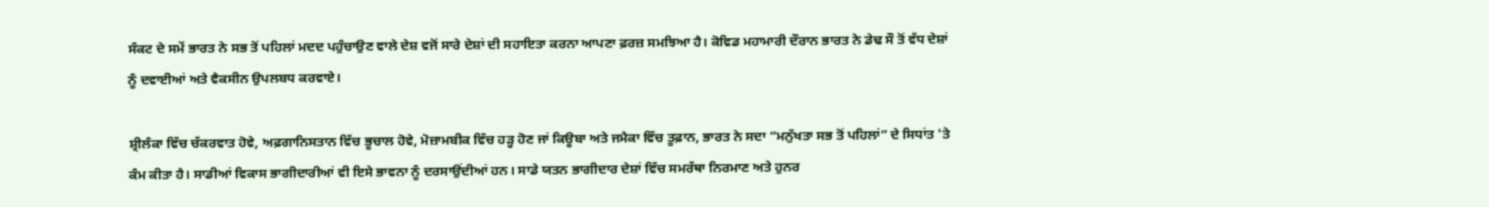ਸੰਕਟ ਦੇ ਸਮੇਂ ਭਾਰਤ ਨੇ ਸਭ ਤੋਂ ਪਹਿਲਾਂ ਮਦਦ ਪਹੁੰਚਾਉਣ ਵਾਲੇ ਦੇਸ਼ ਵਜੋਂ ਸਾਰੇ ਦੇਸ਼ਾਂ ਦੀ ਸਹਾਇਤਾ ਕਰਨਾ ਆਪਣਾ ਫ਼ਰਜ਼ ਸਮਝਿਆ ਹੈ। ਕੋਵਿਡ ਮਹਾਮਾਰੀ ਦੌਰਾਨ ਭਾਰਤ ਨੇ ਡੇਢ ਸੌ ਤੋਂ ਵੱਧ ਦੇਸ਼ਾਂ ਨੂੰ ਦਵਾਈਆਂ ਅਤੇ ਵੈਕਸੀਨ ਉਪਲਬਧ ਕਰਵਾਏ।

ਸ਼੍ਰੀਲੰਕਾ ਵਿੱਚ ਚੱਕਰਵਾਤ ਹੋਵੇ, ਅਫ਼ਗਾਨਿਸਤਾਨ ਵਿੱਚ ਭੂਚਾਲ ਹੋਵੇ, ਮੋਜ਼ਾਮਬੀਕ ਵਿੱਚ ਹੜ੍ਹ ਹੋਣ ਜਾਂ ਕਿਊਬਾ ਅਤੇ ਜਮੈਕਾ ਵਿੱਚ ਤੂਫ਼ਾਨ, ਭਾਰਤ ਨੇ ਸਦਾ “ਮਨੁੱਖਤਾ ਸਭ ਤੋਂ ਪਹਿਲਾਂ” ਦੇ ਸਿਧਾਂਤ 'ਤੇ ਕੰਮ ਕੀਤਾ ਹੈ। ਸਾਡੀਆਂ ਵਿਕਾਸ ਭਾਗੀਦਾਰੀਆਂ ਵੀ ਇਸੇ ਭਾਵਨਾ ਨੂੰ ਦਰਸਾਉਂਦੀਆਂ ਹਨ। ਸਾਡੇ ਯਤਨ ਭਾਗੀਦਾਰ ਦੇਸ਼ਾਂ ਵਿੱਚ ਸਮਰੱਥਾ ਨਿਰਮਾਣ ਅਤੇ ਹੁਨਰ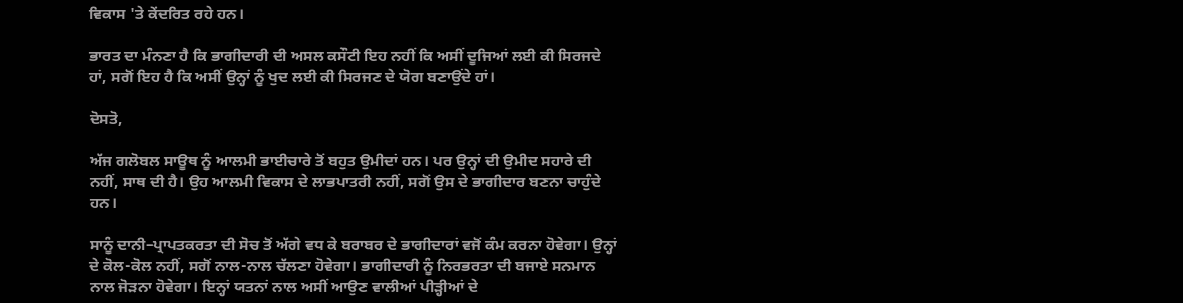ਵਿਕਾਸ 'ਤੇ ਕੇਂਦਰਿਤ ਰਹੇ ਹਨ।

ਭਾਰਤ ਦਾ ਮੰਨਣਾ ਹੈ ਕਿ ਭਾਗੀਦਾਰੀ ਦੀ ਅਸਲ ਕਸੌਟੀ ਇਹ ਨਹੀਂ ਕਿ ਅਸੀਂ ਦੂਜਿਆਂ ਲਈ ਕੀ ਸਿਰਜਦੇ ਹਾਂ, ਸਗੋਂ ਇਹ ਹੈ ਕਿ ਅਸੀਂ ਉਨ੍ਹਾਂ ਨੂੰ ਖੁਦ ਲਈ ਕੀ ਸਿਰਜਣ ਦੇ ਯੋਗ ਬਣਾਉਂਦੇ ਹਾਂ।

ਦੋਸਤੋ,

ਅੱਜ ਗਲੋਬਲ ਸਾਊਥ ਨੂੰ ਆਲਮੀ ਭਾਈਚਾਰੇ ਤੋਂ ਬਹੁਤ ਉਮੀਦਾਂ ਹਨ। ਪਰ ਉਨ੍ਹਾਂ ਦੀ ਉਮੀਦ ਸਹਾਰੇ ਦੀ ਨਹੀਂ, ਸਾਥ ਦੀ ਹੈ। ਉਹ ਆਲਮੀ ਵਿਕਾਸ ਦੇ ਲਾਭਪਾਤਰੀ ਨਹੀਂ, ਸਗੋਂ ਉਸ ਦੇ ਭਾਗੀਦਾਰ ਬਣਨਾ ਚਾਹੁੰਦੇ ਹਨ।

ਸਾਨੂੰ ਦਾਨੀ–ਪ੍ਰਾਪਤਕਰਤਾ ਦੀ ਸੋਚ ਤੋਂ ਅੱਗੇ ਵਧ ਕੇ ਬਰਾਬਰ ਦੇ ਭਾਗੀਦਾਰਾਂ ਵਜੋਂ ਕੰਮ ਕਰਨਾ ਹੋਵੇਗਾ। ਉਨ੍ਹਾਂ ਦੇ ਕੋਲ-ਕੋਲ ਨਹੀਂ, ਸਗੋਂ ਨਾਲ-ਨਾਲ ਚੱਲਣਾ ਹੋਵੇਗਾ। ਭਾਗੀਦਾਰੀ ਨੂੰ ਨਿਰਭਰਤਾ ਦੀ ਬਜਾਏ ਸਨਮਾਨ ਨਾਲ ਜੋੜਨਾ ਹੋਵੇਗਾ। ਇਨ੍ਹਾਂ ਯਤਨਾਂ ਨਾਲ ਅਸੀਂ ਆਉਣ ਵਾਲੀਆਂ ਪੀੜ੍ਹੀਆਂ ਦੇ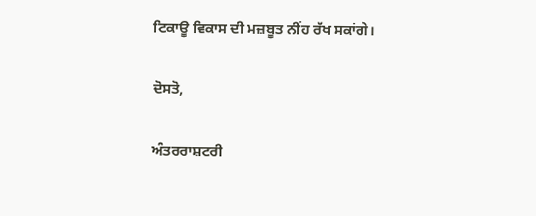ਟਿਕਾਊ ਵਿਕਾਸ ਦੀ ਮਜ਼ਬੂਤ ਨੀਂਹ ਰੱਖ ਸਕਾਂਗੇ।

ਦੋਸਤੋ,

ਅੰਤਰਰਾਸ਼ਟਰੀ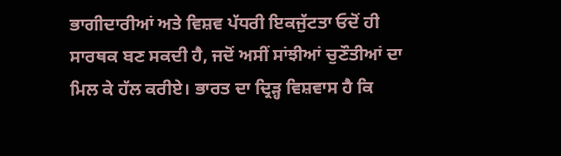ਭਾਗੀਦਾਰੀਆਂ ਅਤੇ ਵਿਸ਼ਵ ਪੱਧਰੀ ਇਕਜੁੱਟਤਾ ਓਦੋਂ ਹੀ ਸਾਰਥਕ ਬਣ ਸਕਦੀ ਹੈ, ਜਦੋਂ ਅਸੀਂ ਸਾਂਝੀਆਂ ਚੁਣੌਤੀਆਂ ਦਾ ਮਿਲ ਕੇ ਹੱਲ ਕਰੀਏ। ਭਾਰਤ ਦਾ ਦ੍ਰਿੜ੍ਹ ਵਿਸ਼ਵਾਸ ਹੈ ਕਿ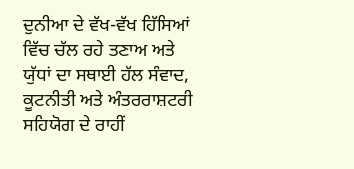ਦੁਨੀਆ ਦੇ ਵੱਖ-ਵੱਖ ਹਿੱਸਿਆਂ ਵਿੱਚ ਚੱਲ ਰਹੇ ਤਣਾਅ ਅਤੇ ਯੁੱਧਾਂ ਦਾ ਸਥਾਈ ਹੱਲ ਸੰਵਾਦ, ਕੂਟਨੀਤੀ ਅਤੇ ਅੰਤਰਰਾਸ਼ਟਰੀ ਸਹਿਯੋਗ ਦੇ ਰਾਹੀਂ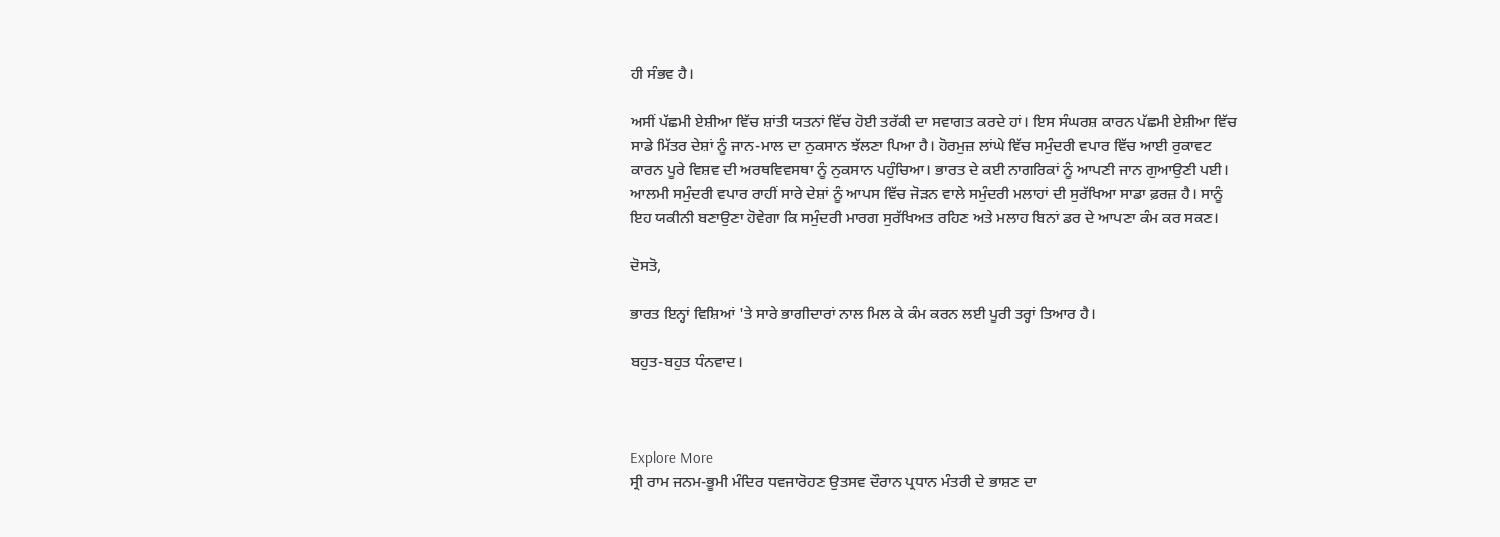ਹੀ ਸੰਭਵ ਹੈ।

ਅਸੀਂ ਪੱਛਮੀ ਏਸ਼ੀਆ ਵਿੱਚ ਸ਼ਾਂਤੀ ਯਤਨਾਂ ਵਿੱਚ ਹੋਈ ਤਰੱਕੀ ਦਾ ਸਵਾਗਤ ਕਰਦੇ ਹਾਂ। ਇਸ ਸੰਘਰਸ਼ ਕਾਰਨ ਪੱਛਮੀ ਏਸ਼ੀਆ ਵਿੱਚ ਸਾਡੇ ਮਿੱਤਰ ਦੇਸ਼ਾਂ ਨੂੰ ਜਾਨ-ਮਾਲ ਦਾ ਨੁਕਸਾਨ ਝੱਲਣਾ ਪਿਆ ਹੈ। ਹੋਰਮੁਜ਼ ਲਾਂਘੇ ਵਿੱਚ ਸਮੁੰਦਰੀ ਵਪਾਰ ਵਿੱਚ ਆਈ ਰੁਕਾਵਟ ਕਾਰਨ ਪੂਰੇ ਵਿਸ਼ਵ ਦੀ ਅਰਥਵਿਵਸਥਾ ਨੂੰ ਨੁਕਸਾਨ ਪਹੁੰਚਿਆ। ਭਾਰਤ ਦੇ ਕਈ ਨਾਗਰਿਕਾਂ ਨੂੰ ਆਪਣੀ ਜਾਨ ਗੁਆਉਣੀ ਪਈ। ਆਲਮੀ ਸਮੁੰਦਰੀ ਵਪਾਰ ਰਾਹੀਂ ਸਾਰੇ ਦੇਸ਼ਾਂ ਨੂੰ ਆਪਸ ਵਿੱਚ ਜੋੜਨ ਵਾਲੇ ਸਮੁੰਦਰੀ ਮਲਾਹਾਂ ਦੀ ਸੁਰੱਖਿਆ ਸਾਡਾ ਫ਼ਰਜ਼ ਹੈ। ਸਾਨੂੰ ਇਹ ਯਕੀਨੀ ਬਣਾਉਣਾ ਹੋਵੇਗਾ ਕਿ ਸਮੁੰਦਰੀ ਮਾਰਗ ਸੁਰੱਖਿਅਤ ਰਹਿਣ ਅਤੇ ਮਲਾਹ ਬਿਨਾਂ ਡਰ ਦੇ ਆਪਣਾ ਕੰਮ ਕਰ ਸਕਣ।

ਦੋਸਤੋ,

ਭਾਰਤ ਇਨ੍ਹਾਂ ਵਿਸ਼ਿਆਂ 'ਤੇ ਸਾਰੇ ਭਾਗੀਦਾਰਾਂ ਨਾਲ ਮਿਲ ਕੇ ਕੰਮ ਕਰਨ ਲਈ ਪੂਰੀ ਤਰ੍ਹਾਂ ਤਿਆਰ ਹੈ।

ਬਹੁਤ-ਬਹੁਤ ਧੰਨਵਾਦ।



Explore More
ਸ੍ਰੀ ਰਾਮ ਜਨਮ-ਭੂਮੀ ਮੰਦਿਰ ਧਵਜਾਰੋਹਣ ਉਤਸਵ ਦੌਰਾਨ ਪ੍ਰਧਾਨ ਮੰਤਰੀ ਦੇ ਭਾਸ਼ਣ ਦਾ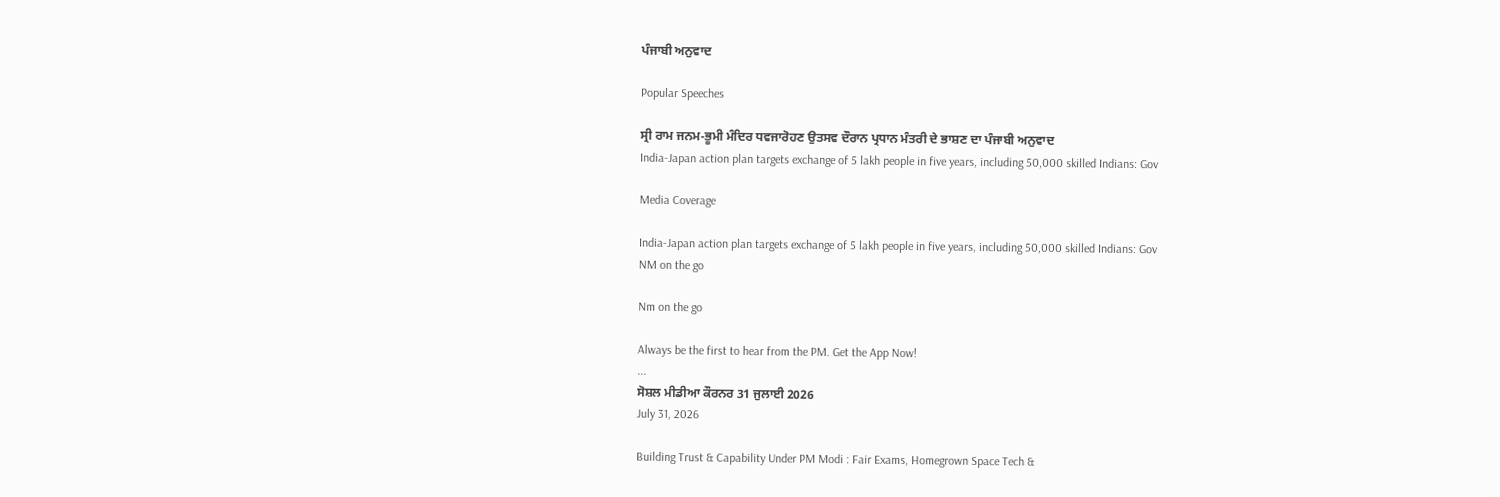ਪੰਜਾਬੀ ਅਨੁਵਾਦ

Popular Speeches

ਸ੍ਰੀ ਰਾਮ ਜਨਮ-ਭੂਮੀ ਮੰਦਿਰ ਧਵਜਾਰੋਹਣ ਉਤਸਵ ਦੌਰਾਨ ਪ੍ਰਧਾਨ ਮੰਤਰੀ ਦੇ ਭਾਸ਼ਣ ਦਾ ਪੰਜਾਬੀ ਅਨੁਵਾਦ
India-Japan action plan targets exchange of 5 lakh people in five years, including 50,000 skilled Indians: Gov

Media Coverage

India-Japan action plan targets exchange of 5 lakh people in five years, including 50,000 skilled Indians: Gov
NM on the go

Nm on the go

Always be the first to hear from the PM. Get the App Now!
...
ਸੋਸ਼ਲ ਮੀਡੀਆ ਕੌਰਨਰ 31 ਜੁਲਾਈ 2026
July 31, 2026

Building Trust & Capability Under PM Modi : Fair Exams, Homegrown Space Tech &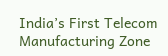India’s First Telecom Manufacturing Zone